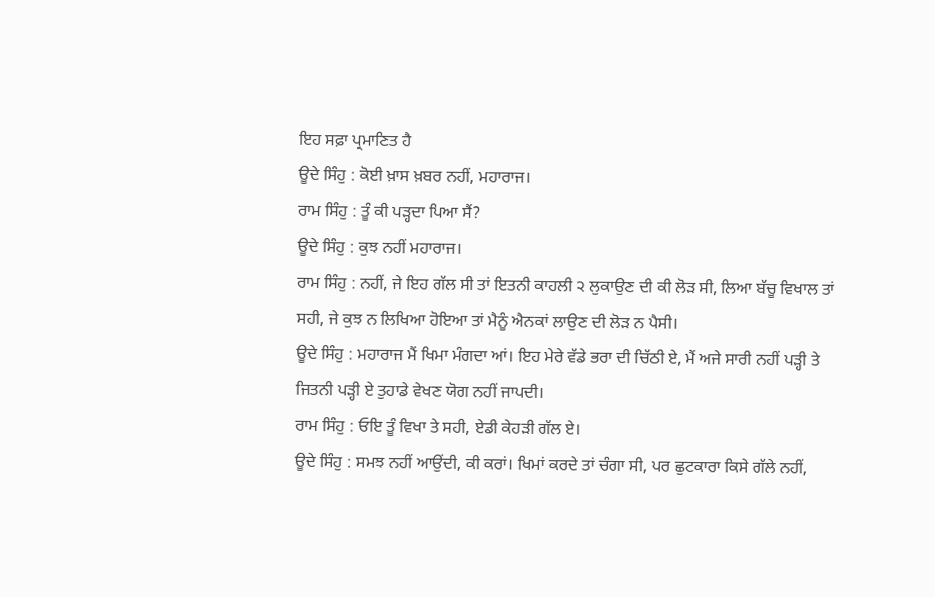ਇਹ ਸਫ਼ਾ ਪ੍ਰਮਾਣਿਤ ਹੈ
ਊਦੇ ਸਿੰਹੁ : ਕੋਈ ਖ਼ਾਸ ਖ਼ਬਰ ਨਹੀਂ, ਮਹਾਰਾਜ।
ਰਾਮ ਸਿੰਹੁ : ਤੂੰ ਕੀ ਪੜ੍ਹਦਾ ਪਿਆ ਸੈਂ?
ਊਦੇ ਸਿੰਹੁ : ਕੁਝ ਨਹੀਂ ਮਹਾਰਾਜ।
ਰਾਮ ਸਿੰਹੁ : ਨਹੀਂ, ਜੇ ਇਹ ਗੱਲ ਸੀ ਤਾਂ ਇਤਨੀ ਕਾਹਲੀ ੨ ਲੁਕਾਉਣ ਦੀ ਕੀ ਲੋੜ ਸੀ, ਲਿਆ ਬੱਚੂ ਵਿਖਾਲ ਤਾਂ ਸਹੀ, ਜੇ ਕੁਝ ਨ ਲਿਖਿਆ ਹੋਇਆ ਤਾਂ ਮੈਨੂੰ ਐਨਕਾਂ ਲਾਉਣ ਦੀ ਲੋੜ ਨ ਪੈਸੀ।
ਊਦੇ ਸਿੰਹੁ : ਮਹਾਰਾਜ ਮੈਂ ਖਿਮਾ ਮੰਗਦਾ ਆਂ। ਇਹ ਮੇਰੇ ਵੱਡੇ ਭਰਾ ਦੀ ਚਿੱਠੀ ਏ, ਮੈਂ ਅਜੇ ਸਾਰੀ ਨਹੀਂ ਪੜ੍ਹੀ ਤੇ ਜਿਤਨੀ ਪੜ੍ਹੀ ਏ ਤੁਹਾਡੇ ਵੇਖਣ ਯੋਗ ਨਹੀਂ ਜਾਪਦੀ।
ਰਾਮ ਸਿੰਹੁ : ਓਇ ਤੂੰ ਵਿਖਾ ਤੇ ਸਹੀ, ਏਡੀ ਕੇਹੜੀ ਗੱਲ ਏ।
ਊਦੇ ਸਿੰਹੁ : ਸਮਝ ਨਹੀਂ ਆਉਂਦੀ, ਕੀ ਕਰਾਂ। ਖਿਮਾਂ ਕਰਦੇ ਤਾਂ ਚੰਗਾ ਸੀ, ਪਰ ਛੁਟਕਾਰਾ ਕਿਸੇ ਗੱਲੇ ਨਹੀਂ,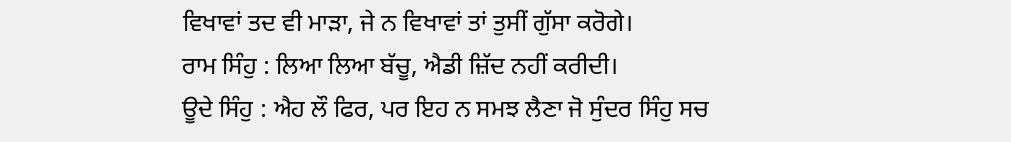ਵਿਖਾਵਾਂ ਤਦ ਵੀ ਮਾੜਾ, ਜੇ ਨ ਵਿਖਾਵਾਂ ਤਾਂ ਤੁਸੀਂ ਗੁੱਸਾ ਕਰੋਗੇ।
ਰਾਮ ਸਿੰਹੁ : ਲਿਆ ਲਿਆ ਬੱਚੂ, ਐਡੀ ਜ਼ਿੱਦ ਨਹੀਂ ਕਰੀਦੀ।
ਊਦੇ ਸਿੰਹੁ : ਐਹ ਲੌ ਫਿਰ, ਪਰ ਇਹ ਨ ਸਮਝ ਲੈਣਾ ਜੋ ਸੁੰਦਰ ਸਿੰਹੁ ਸਚ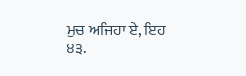ਮੁਚ ਅਜਿਹਾ ਏ, ਇਹ
੪੩.